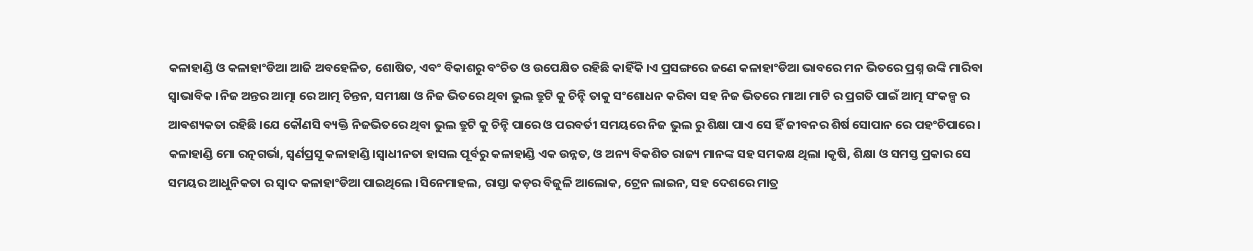କଳାହାଣ୍ଡି ଓ କଳାହାଂଡିଆ ଆଜି ଅବହେଳିତ, ଶୋଷିତ, ଏବଂ ବିକାଶରୁ ବଂଚିତ ଓ ଉପେକ୍ଷିତ ରହିଛି କାହିଁକି ।ଏ ପ୍ରସଙ୍ଗରେ ଜଣେ କଳାହାଂଡିଆ ଭାବରେ ମନ ଭିତରେ ପ୍ରଶ୍ନ ଉଙ୍କି ମାରିବା ସ୍ୱାଭାବିକ ।ନିଜ ଅନ୍ତର ଆତ୍ମା ରେ ଆତ୍ମ ଚିନ୍ତନ, ସମୀକ୍ଷା ଓ ନିଜ ଭିତରେ ଥିବା ଭୁଲ ତ୍ରୁଟି କୁ ଚିନ୍ହି ତାକୁ ସଂଶୋଧନ କରିବା ସହ ନିଜ ଭିତରେ ମାଆ ମାଟି ର ପ୍ରଗତି ପାଇଁ ଆତ୍ମ ସଂକଳ୍ପ ର ଆଵଶ୍ୟକତା ରହିଛି ।ଯେ କୌଣସି ବ୍ୟକ୍ତି ନିଜଭିତରେ ଥିବା ଭୁଲ ତ୍ରୁଟି କୁ ଚିନ୍ହି ପାରେ ଓ ପରବର୍ତୀ ସମୟରେ ନିଜ ଭୁଲ ରୁ ଶିକ୍ଷା ପାଏ ସେ ହିଁ ଜୀବନର ଶିର୍ଷ ସୋପାନ ରେ ପହଂଚିପାରେ । କଳାହାଣ୍ଡି ମୋ ରତ୍ନଗର୍ଭା, ସ୍ଵର୍ଣପ୍ରସୂ କଳାହାଣ୍ଡି ।ସ୍ୱାଧୀନତା ହାସଲ ପୂର୍ବରୁ କଳାହାଣ୍ଡି ଏକ ଉନ୍ନତ, ଓ ଅନ୍ୟ ବିକଶିତ ରାଜ୍ୟ ମାନଙ୍କ ସହ ସମକକ୍ଷ ଥିଲା ।କୃଷି, ଶିକ୍ଷା ଓ ସମସ୍ତ ପ୍ରକାର ସେ ସମୟର ଆଧୁନିକତା ର ସ୍ୱାଦ କଳାହାଂଡିଆ ପାଇଥିଲେ ।ସିନେମାହଲ, ରାସ୍ତା କଡ଼ର ବିଜୁଳି ଆଲୋକ, ଟ୍ରେନ ଲାଇନ, ସହ ଦେଶରେ ମାତ୍ର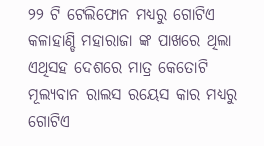୨୨ ଟି ଟେଲିଫୋନ ମଧ୍ୟରୁ ଗୋଟିଏ କଳାହାଣ୍ଡି ମହାରାଜା ଙ୍କ ପାଖରେ ଥିଲା ଏଥିସହ ଦେଶରେ ମାତ୍ର କେତୋଟି ମୂଲ୍ୟବାନ ରାଲସ ରୟେସ କାର ମଧ୍ୟରୁ ଗୋଟିଏ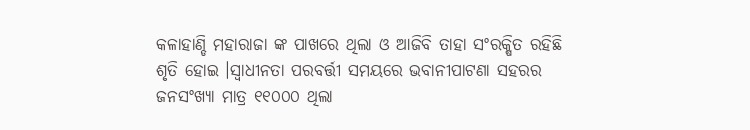କଳାହାଣ୍ଡି ମହାରାଜା ଙ୍କ ପାଖରେ ଥିଲା ଓ ଆଜିବି ତାହା ସଂରକ୍ଷିତ ରହିଛି ଶୃତି ହୋଇ ।ସ୍ୱାଧୀନତା ପରବର୍ତ୍ତୀ ସମୟରେ ଭବାନୀପାଟଣା ସହରର ଜନସଂଖ୍ୟା ମାତ୍ର ୧୧୦୦୦ ଥିଲା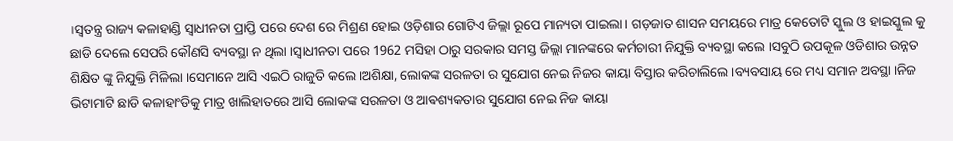।ସ୍ୱତନ୍ତ୍ର ରାଜ୍ୟ କଳାହାଣ୍ଡି ସ୍ୱାଧୀନତା ପ୍ରାପ୍ତି ପରେ ଦେଶ ରେ ମିଶ୍ରଣ ହୋଇ ଓଡ଼ିଶାର ଗୋଟିଏ ଜିଲ୍ଲା ରୂପେ ମାନ୍ୟତା ପାଇଲା। ଗଡ଼ଜାତ ଶାସନ ସମୟରେ ମାତ୍ର କେତୋଟି ସ୍କୁଲ ଓ ହାଇସ୍କୁଲ କୁ ଛାଡି ଦେଲେ ସେପରି କୌଣସି ବ୍ୟବସ୍ଥା ନ ଥିଲା ।ସ୍ୱାଧୀନତା ପରେ 1962 ମସିହା ଠାରୁ ସରକାର ସମସ୍ତ ଜିଲ୍ଲା ମାନଙ୍କରେ କର୍ମଚାରୀ ନିଯୁକ୍ତି ବ୍ୟବସ୍ଥା କଲେ ।ସବୁଠି ଉପକୂଳ ଓଡିଶାର ଉନ୍ନତ ଶିକ୍ଷିତ ଙ୍କୁ ନିଯୁକ୍ତି ମିଳିଲା ।ସେମାନେ ଆସି ଏଇଠି ରାଜୁତି କଲେ ।ଅଶିକ୍ଷା, ଲୋକଙ୍କ ସରଳତା ର ସୁଯୋଗ ନେଇ ନିଜର କାୟା ବିସ୍ତାର କରିଚାଲିଲେ ।ବ୍ୟବସାୟ ରେ ମଧ୍ୟ ସମାନ ଅବସ୍ଥା ।ନିଜ ଭିଟାମାଟି ଛାଡି କଳାହାଂଡିକୁ ମାତ୍ର ଖାଲିହାତରେ ଆସି ଲୋକଙ୍କ ସରଳତା ଓ ଆଵଶ୍ୟକତାର ସୁଯୋଗ ନେଇ ନିଜ କାୟା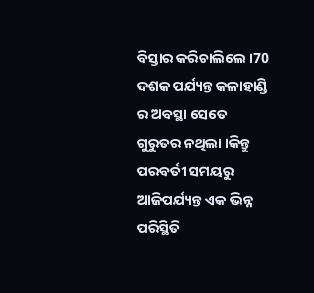ବିସ୍ତାର କରିଚାଲିଲେ ।70 ଦଶକ ପର୍ଯ୍ୟନ୍ତ କଳାହାଣ୍ଡି ର ଅବସ୍ଥା ସେତେ ଗୁରୁତର ନଥିଲା ।କିନ୍ତୁ ପରବର୍ତୀ ସମୟରୁ ଆଜିପର୍ଯ୍ୟନ୍ତ ଏକ ଭିନ୍ନ ପରିସ୍ଥିତି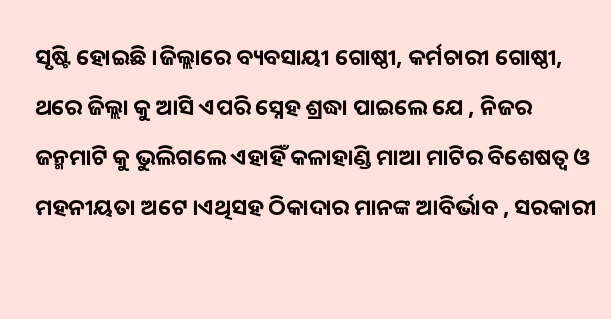ସୃଷ୍ଟି ହୋଇଛି ।ଜିଲ୍ଲାରେ ବ୍ୟବସାୟୀ ଗୋଷ୍ଠୀ, କର୍ମଚାରୀ ଗୋଷ୍ଠୀ, ଥରେ ଜିଲ୍ଲା କୁ ଆସି ଏପରି ସ୍ନେହ ଶ୍ରଦ୍ଧା ପାଇଲେ ଯେ , ନିଜର ଜନ୍ମମାଟି କୁ ଭୁଲିଗଲେ ଏହାହିଁ କଳାହାଣ୍ଡି ମାଆ ମାଟିର ବିଶେଷତ୍ୱ ଓ ମହନୀୟତା ଅଟେ ।ଏଥିସହ ଠିକାଦାର ମାନଙ୍କ ଆବିର୍ଭାବ , ସରକାରୀ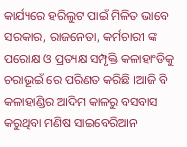କାର୍ଯ୍ୟରେ ହରିଲୁଟ ପାଇଁ ମିଳିତ ଭାବେ ସରକାର, ରାଜନେତା, କର୍ମଚାରୀ ଙ୍କ ପରୋକ୍ଷ ଓ ପ୍ରତ୍ୟକ୍ଷ ସମ୍ପୃକ୍ତି କଳାହାଂଡିକୁ ଚରାଭୂଇଁ ରେ ପରିଣତ କରିଛି ।ଆଜି ବି କଳାହାଣ୍ଡିର ଆଦିମ କାଳରୁ ବସବାସ କରୁଥିବା ମଣିଷ ସାଇବେରିଆନ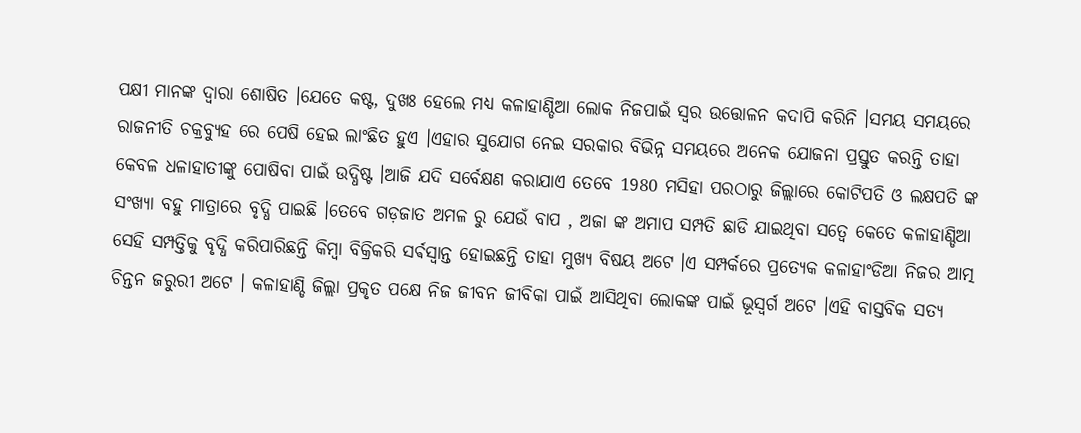ପକ୍ଷୀ ମାନଙ୍କ ଦ୍ୱାରା ଶୋଷିତ ।ଯେତେ କଷ୍ଟ, ଦୁଖଃ ହେଲେ ମଧ୍ୟ କଳାହାଣ୍ଡିଆ ଲୋକ ନିଜପାଇଁ ସ୍ୱର ଉତ୍ତୋଳନ କଦାପି କରିନି ।ସମୟ ସମୟରେ ରାଜନୀତି ଚକ୍ରବ୍ୟୁହ ରେ ପେଷି ହେଇ ଲାଂଛିତ ହୁଏ ।ଏହାର ସୁଯୋଗ ନେଇ ସରକାର ବିଭିନ୍ନ ସମୟରେ ଅନେକ ଯୋଜନା ପ୍ରସ୍ତୁତ କରନ୍ତି ତାହା କେବଳ ଧଳାହାତୀଙ୍କୁ ପୋଷିବା ପାଇଁ ଉଦ୍ଧିଷ୍ଟ ।ଆଜି ଯଦି ସର୍ବେକ୍ଷଣ କରାଯାଏ ତେବେ 1980 ମସିହା ପରଠାରୁ ଜିଲ୍ଲାରେ କୋଟିପତି ଓ ଲକ୍ଷପତି ଙ୍କ ସଂଖ୍ୟା ବହୁ ମାତ୍ରାରେ ବୃଦ୍ଧି ପାଇଛି ।ତେବେ ଗଡ଼ଜାତ ଅମଳ ରୁ ଯେଉଁ ବାପ , ଅଜା ଙ୍କ ଅମାପ ସମ୍ପତି ଛାଡି ଯାଇଥିବା ସତ୍ୱେ କେତେ କଳାହାଣ୍ଡିଆ ସେହି ସମ୍ପତ୍ତିକୁ ବୃଦ୍ଧି କରିପାରିଛନ୍ତି କିମ୍ବା ବିକ୍ରିକରି ସର୍ଵସ୍ୱାନ୍ତ ହୋଇଛନ୍ତି ତାହା ମୁଖ୍ୟ ବିଷୟ ଅଟେ ।ଏ ସମ୍ପର୍କରେ ପ୍ରତ୍ୟେକ କଳାହାଂଡିଆ ନିଜର ଆତ୍ମ ଚିନ୍ତନ ଜରୁରୀ ଅଟେ । କଳାହାଣ୍ଡି ଜିଲ୍ଲା ପ୍ରକୃତ ପକ୍ଷେ ନିଜ ଜୀବନ ଜୀବିକା ପାଇଁ ଆସିଥିବା ଲୋକଙ୍କ ପାଇଁ ଭୂସ୍ବର୍ଗ ଅଟେ ।ଏହି ବାସ୍ତବିକ ସତ୍ୟ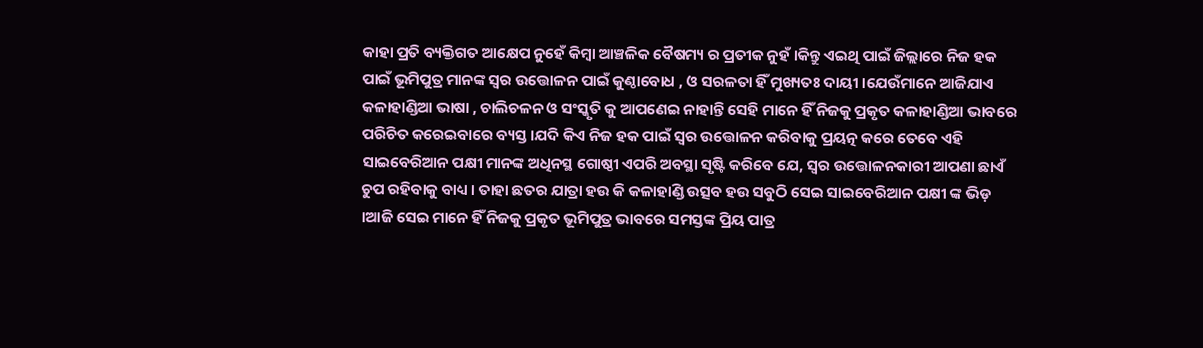କାହା ପ୍ରତି ବ୍ୟକ୍ତିଗତ ଆକ୍ଷେପ ନୁହେଁ କିମ୍ୱା ଆଞ୍ଚଳିକ ବୈଷମ୍ୟ ର ପ୍ରତୀକ ନୁହଁ ।କିନ୍ତୁ ଏଇଥି ପାଇଁ ଜିଲ୍ଲାରେ ନିଜ ହକ ପାଇଁ ଭୂମିପୁତ୍ର ମାନଙ୍କ ସ୍ୱର ଉତ୍ତୋଳନ ପାଇଁ କୁଣ୍ଠାବୋଧ , ଓ ସରଳତା ହିଁ ମୁଖ୍ୟତଃ ଦାୟୀ ।ଯେଉଁମାନେ ଆଜିଯାଏ କଳାହାଣ୍ଡିଆ ଭାଷା , ଚାଲିଚଳନ ଓ ସଂସ୍କୃତି କୁ ଆପଣେଇ ନାହାନ୍ତି ସେହି ମାନେ ହିଁ ନିଜକୁ ପ୍ରକୃତ କଳାହାଣ୍ଡିଆ ଭାବରେ ପରିଚିତ କରେଇବାରେ ବ୍ୟସ୍ତ ।ଯଦି କିଏ ନିଜ ହକ ପାଇଁ ସ୍ୱର ଉତ୍ତୋଳନ କରିବାକୁ ପ୍ରୟତ୍ନ କରେ ତେବେ ଏହି ସାଇବେରିଆନ ପକ୍ଷୀ ମାନଙ୍କ ଅଧିନସ୍ଥ ଗୋଷ୍ଠୀ ଏପରି ଅବସ୍ଥା ସୃଷ୍ଟି କରିବେ ଯେ, ସ୍ୱର ଉତ୍ତୋଳନକାରୀ ଆପଣା ଛାଏଁ ଚୁପ ରହିବାକୁ ବାଧ୍ୟ । ତାହା ଛତର ଯାତ୍ରା ହଉ କି କଳାହାଣ୍ଡି ଉତ୍ସବ ହଉ ସବୁଠି ସେଇ ସାଇବେରିଆନ ପକ୍ଷୀ ଙ୍କ ଭିଡ଼ ।ଆଜି ସେଇ ମାନେ ହିଁ ନିଜକୁ ପ୍ରକୃତ ଭୂମିପୁତ୍ର ଭାବରେ ସମସ୍ତଙ୍କ ପ୍ରିୟ ପାତ୍ର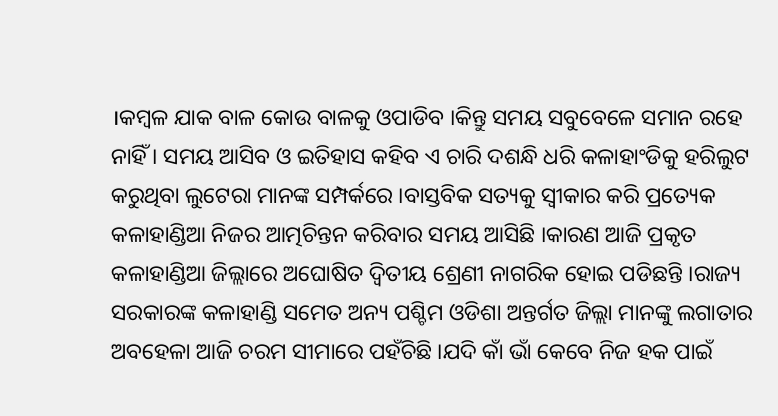।କମ୍ବଳ ଯାକ ବାଳ କୋଉ ବାଳକୁ ଓପାଡିବ ।କିନ୍ତୁ ସମୟ ସବୁବେଳେ ସମାନ ରହେ ନାହିଁ । ସମୟ ଆସିବ ଓ ଇତିହାସ କହିବ ଏ ଚାରି ଦଶନ୍ଧି ଧରି କଳାହାଂଡିକୁ ହରିଲୁଟ କରୁଥିବା ଲୁଟେରା ମାନଙ୍କ ସମ୍ପର୍କରେ ।ବାସ୍ତବିକ ସତ୍ୟକୁ ସ୍ୱୀକାର କରି ପ୍ରତ୍ୟେକ କଳାହାଣ୍ଡିଆ ନିଜର ଆତ୍ମଚିନ୍ତନ କରିବାର ସମୟ ଆସିଛି ।କାରଣ ଆଜି ପ୍ରକୃତ କଳାହାଣ୍ଡିଆ ଜିଲ୍ଲାରେ ଅଘୋଷିତ ଦ୍ଵିତୀୟ ଶ୍ରେଣୀ ନାଗରିକ ହୋଇ ପଡିଛନ୍ତି ।ରାଜ୍ୟ ସରକାରଙ୍କ କଳାହାଣ୍ଡି ସମେତ ଅନ୍ୟ ପଶ୍ଚିମ ଓଡିଶା ଅନ୍ତର୍ଗତ ଜିଲ୍ଲା ମାନଙ୍କୁ ଲଗାତାର ଅବହେଳା ଆଜି ଚରମ ସୀମାରେ ପହଁଚିଛି ।ଯଦି କାଁ ଭାଁ କେବେ ନିଜ ହକ ପାଇଁ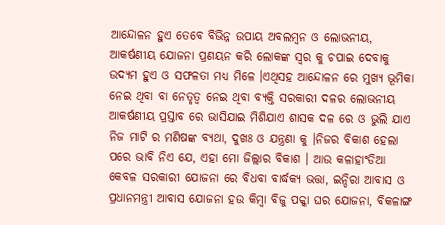ଆନ୍ଦୋଳନ ହୁଏ ତେବେ ବିଭିନ୍ନ ଉପାୟ ଅବଲମ୍ବନ ଓ ଲୋଭନୀୟ, ଆକର୍ଷଣୀୟ ଯୋଜନା ପ୍ରଣୟନ କରି ଲୋକଙ୍କ ସ୍ୱର କୁ ଚପାଇ ଦେବାକୁ ଉଦ୍ୟମ ହୁଏ ଓ ସଫଳତା ମଧ୍ୟ ମିଳେ ।ଏଥିସହ ଆନ୍ଦୋଳନ ରେ ମୁଖ୍ୟ ଭୂମିକା ନେଇ ଥିବା ବା ନେତୃତ୍ୱ ନେଇ ଥିବା ବ୍ୟକ୍ତି ସରକାରୀ ଦଳର ଲୋଭନୀୟ ଆକର୍ଷଣୀୟ ପ୍ରସ୍ତାବ ରେ ଭାସିଯାଇ ମିଶିଯାଏ ଶାସକ ଦଳ ରେ ଓ ଭୁଲି ଯାଏ ନିଜ ମାଟି ର ମଣିଷଙ୍କ ବ୍ୟଥା, ଦୁଖଃ ଓ ଯନ୍ତ୍ରଣା କୁ ।ନିଜର ବିକାଶ ହେଲା ପରେ ଭାବି ନିଏ ଯେ, ଏହା ମୋ ଜିଲ୍ଲାର ବିକାଶ । ଆଉ କଳାହାଂଡିଆ କେବଳ ସରକାରୀ ଯୋଜନା ରେ ବିଧବା ବାର୍ଦ୍ଧକ୍ୟ ଭତ୍ତା, ଇନ୍ଦିରା ଆବାସ ଓ ପ୍ରଧାନମନ୍ତ୍ରୀ ଆବାସ ଯୋଜନା ହଉ କିମ୍ବା ବିଜୁ ପକ୍କା ଘର ଯୋଜନା, ବିକଳାଙ୍ଗ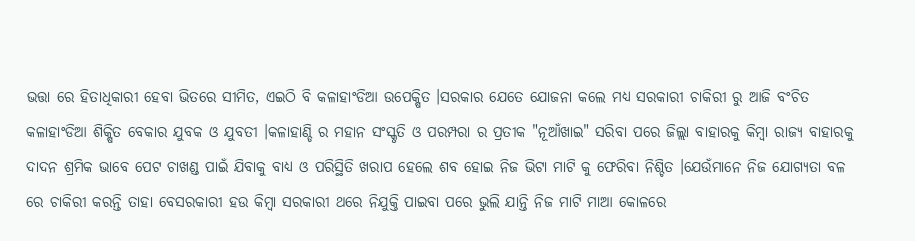ଭତ୍ତା ରେ ହିତାଧିକାରୀ ହେବା ଭିତରେ ସୀମିତ, ଏଇଠି ବି କଳାହାଂଡିଆ ଉପେକ୍ଷିତ ।ସରକାର ଯେତେ ଯୋଜନା କଲେ ମଧ୍ୟ ସରକାରୀ ଚାକିରୀ ରୁ ଆଜି ବଂଚିତ କଳାହାଂଡିଆ ଶିକ୍ଷିତ ବେକାର ଯୁବକ ଓ ଯୁବତୀ ।କଳାହାଣ୍ଡି ର ମହାନ ସଂସ୍କୃତି ଓ ପରମ୍ପରା ର ପ୍ରତୀକ "ନୂଆଁଖାଇ" ସରିବା ପରେ ଜିଲ୍ଲା ବାହାରକୁ କିମ୍ବା ରାଜ୍ୟ ବାହାରକୁ ଦାଦନ ଶ୍ରମିକ ଭାବେ ପେଟ ଚାଖଣ୍ଡ ପାଇଁ ଯିବାକୁ ବାଧ୍ୟ ଓ ପରିସ୍ଥିତି ଖରାପ ହେଲେ ଶବ ହୋଇ ନିଜ ଭିଟା ମାଟି କୁ ଫେରିବା ନିଶ୍ଚିତ ।ଯେଉଁମାନେ ନିଜ ଯୋଗ୍ୟତା ବଳ ରେ ଚାକିରୀ କରନ୍ତି ତାହା ବେସରକାରୀ ହଉ କିମ୍ବା ସରକାରୀ ଥରେ ନିଯୁକ୍ତି ପାଇବା ପରେ ଭୁଲି ଯାନ୍ତି ନିଜ ମାଟି ମାଆ କୋଳରେ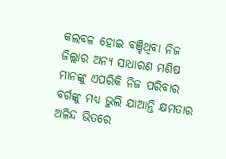କଲବଳ ହୋଇ ବଞ୍ଚିଥିବା ନିଜ ଜିଲ୍ଲାର ଅନ୍ୟ ସାଧାରଣ ମଣିଷ ମାନଙ୍କୁ ଏପରିକି ନିଜ ପରିବାର ବର୍ଗଙ୍କୁ ମଧ୍ୟ ଭୁଲି ଯାଆନ୍ତି କ୍ଷମତାର ଅଳିନ୍ଦ ଭିତରେ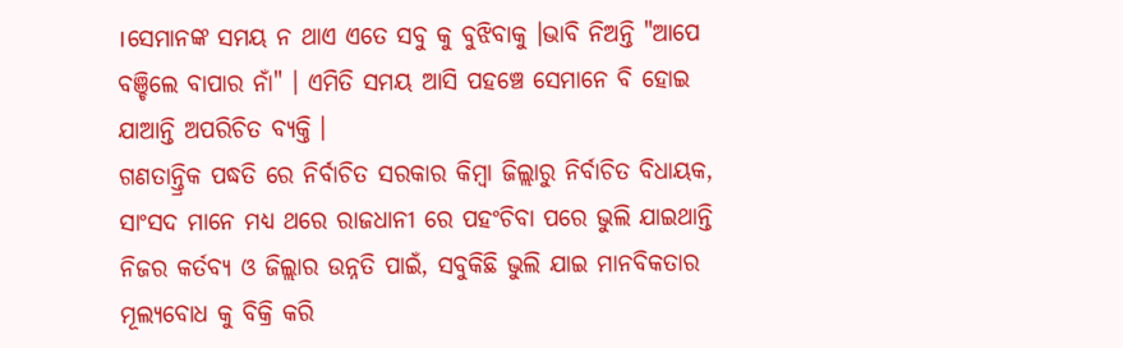।ସେମାନଙ୍କ ସମୟ ନ ଥାଏ ଏତେ ସବୁ କୁ ବୁଝିବାକୁ ।ଭାବି ନିଅନ୍ତି "ଆପେ ବଞ୍ଚିଲେ ବାପାର ନାଁ" । ଏମିତି ସମୟ ଆସି ପହଞ୍ଚେ ସେମାନେ ବି ହୋଇ ଯାଆନ୍ତି ଅପରିଚିତ ବ୍ୟକ୍ତି ।
ଗଣତାନ୍ତ୍ରିକ ପଦ୍ଧତି ରେ ନିର୍ବାଚିତ ସରକାର କିମ୍ବା ଜିଲ୍ଲାରୁ ନିର୍ବାଚିତ ବିଧାୟକ, ସାଂସଦ ମାନେ ମଧ୍ୟ ଥରେ ରାଜଧାନୀ ରେ ପହଂଚିବା ପରେ ଭୁଲି ଯାଇଥାନ୍ତି ନିଜର କର୍ତବ୍ୟ ଓ ଜିଲ୍ଲାର ଉନ୍ନତି ପାଇଁ, ସବୁକିଛି ଭୁଲି ଯାଇ ମାନବିକତାର ମୂଲ୍ୟବୋଧ କୁ ବିକ୍ରି କରି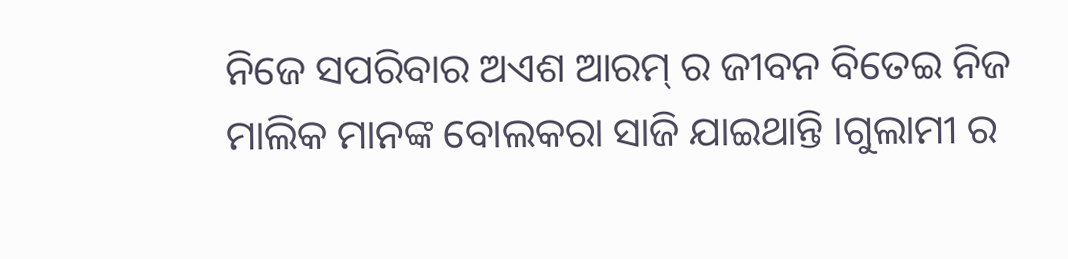ନିଜେ ସପରିବାର ଅଏଶ ଆରମ୍ ର ଜୀବନ ବିତେଇ ନିଜ ମାଲିକ ମାନଙ୍କ ବୋଲକରା ସାଜି ଯାଇଥାନ୍ତି ।ଗୁଲାମୀ ର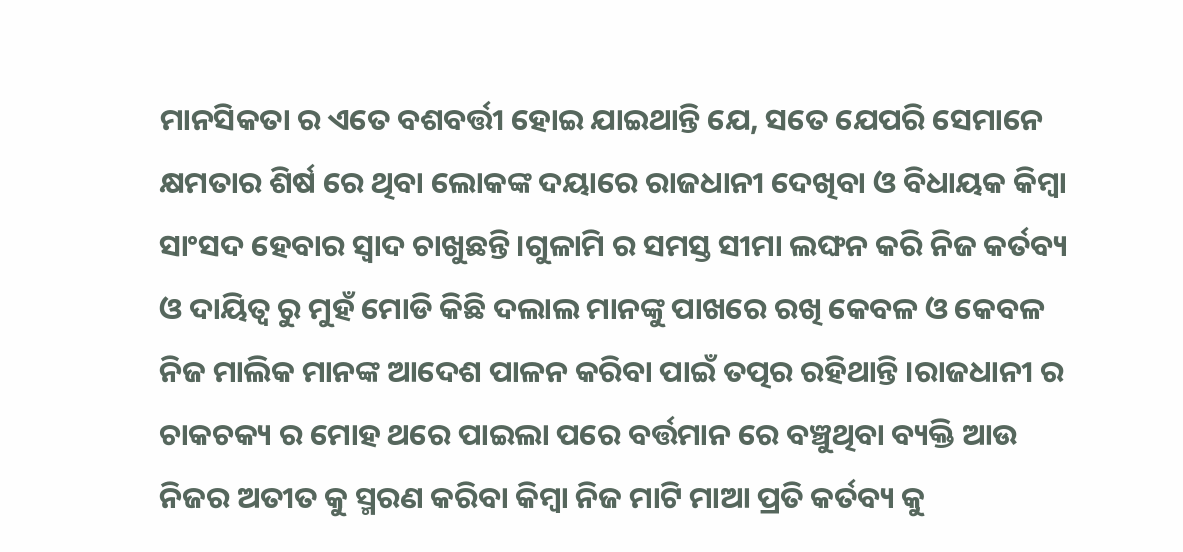ମାନସିକତା ର ଏତେ ବଶବର୍ତ୍ତୀ ହୋଇ ଯାଇଥାନ୍ତି ଯେ, ସତେ ଯେପରି ସେମାନେ କ୍ଷମତାର ଶିର୍ଷ ରେ ଥିବା ଲୋକଙ୍କ ଦୟାରେ ରାଜଧାନୀ ଦେଖିବା ଓ ବିଧାୟକ କିମ୍ବା ସାଂସଦ ହେବାର ସ୍ୱାଦ ଚାଖୁଛନ୍ତି ।ଗୁଳାମି ର ସମସ୍ତ ସୀମା ଲଙ୍ଘନ କରି ନିଜ କର୍ତବ୍ୟ ଓ ଦାୟିତ୍ୱ ରୁ ମୁହଁ ମୋଡି କିଛି ଦଲାଲ ମାନଙ୍କୁ ପାଖରେ ରଖି କେବଳ ଓ କେବଳ ନିଜ ମାଲିକ ମାନଙ୍କ ଆଦେଶ ପାଳନ କରିବା ପାଇଁ ତତ୍ପର ରହିଥାନ୍ତି ।ରାଜଧାନୀ ର ଚାକଚକ୍ୟ ର ମୋହ ଥରେ ପାଇଲା ପରେ ବର୍ତ୍ତମାନ ରେ ବଞ୍ଚୁଥିବା ବ୍ୟକ୍ତି ଆଉ ନିଜର ଅତୀତ କୁ ସ୍ମରଣ କରିବା କିମ୍ବା ନିଜ ମାଟି ମାଆ ପ୍ରତି କର୍ତବ୍ୟ କୁ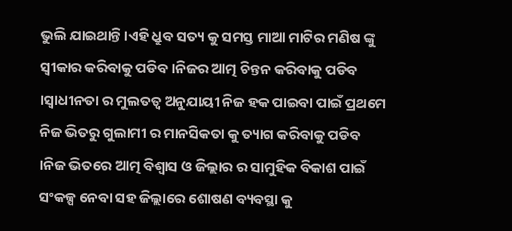ଭୁଲି ଯାଇଥାନ୍ତି ।ଏହି ଧ୍ରୁବ ସତ୍ୟ କୁ ସମସ୍ତ ମାଆ ମାଟିର ମଣିଷ ଙ୍କୁ ସ୍ୱୀକାର କରିବାକୁ ପଡିବ ।ନିଜର ଆତ୍ମ ଚିନ୍ତନ କରିବାକୁ ପଡିବ ।ସ୍ୱାଧୀନତା ର ମୁଲତତ୍ୱ ଅନୁଯାୟୀ ନିଜ ହକ ପାଇବା ପାଇଁ ପ୍ରଥମେ ନିଜ ଭିତରୁ ଗୁଲାମୀ ର ମାନସିକତା କୁ ତ୍ୟାଗ କରିବାକୁ ପଡିବ ।ନିଜ ଭିତରେ ଆତ୍ମ ବିଶ୍ୱାସ ଓ ଜିଲ୍ଲାର ର ସାମୁହିକ ବିକାଶ ପାଇଁ ସଂକଳ୍ପ ନେବା ସହ ଜିଲ୍ଲାରେ ଶୋଷଣ ବ୍ୟବସ୍ଥା କୁ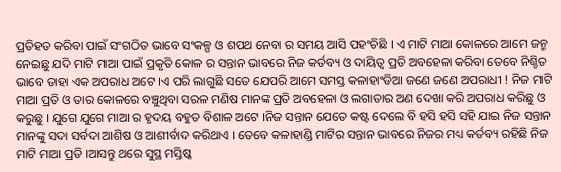ପ୍ରତିହତ କରିବା ପାଇଁ ସଂଗଠିତ ଭାବେ ସଂକଳ୍ପ ଓ ଶପଥ ନେବା ର ସମୟ ଆସି ପହଂଚିଛି । ଏ ମାଟି ମାଆ କୋଳରେ ଆମେ ଜନ୍ମ ନେଇଛୁ ଯଦି ମାଟି ମାଆ ପାଇଁ ପ୍ରକୃତି କୋଳ ର ସନ୍ତାନ ଭାବରେ ନିଜ କର୍ତବ୍ୟ ଓ ଦାୟିତ୍ୱ ପ୍ରତି ଅବହେଳା କରିବା ତେବେ ନିଶ୍ଚିତ ଭାବେ ତାହା ଏକ ଅପରାଧ ଅଟେ ।ଏ ପରି ଲାଗୁଛି ସତେ ଯେପରି ଆମେ ସମସ୍ତ କଳାହାଂଡିଆ ଜଣେ ଜଣେ ଅପରାଧୀ ! ନିଜ ମାଟି ମାଆ ପ୍ରତି ଓ ତାର କୋଳରେ ବଞ୍ଚୁଥିବା ସରଳ ମଣିଷ ମାନଙ୍କ ପ୍ରତି ଅବହେଳା ଓ ଲଗାତାର ଅଣ ଦେଖା କରି ଅପରାଧ କରିଛୁ ଓ କରୁଛୁ । ଯୁଗେ ଯୁଗେ ମାଆ ର ହୃଦୟ ବହୁତ ବିଶାଳ ଅଟେ ।ନିଜ ସନ୍ତାନ ଯେତେ କଷ୍ଟ ଦେଲେ ବି ହସି ହସି ସହି ଯାଇ ନିଜ ସନ୍ତାନ ମାନଙ୍କୁ ସଦା ସର୍ବଦା ଆଶିଷ ଓ ଆଶୀର୍ବାଦ କରିଥାଏ । ତେବେ କଳାହାଣ୍ଡି ମାଟିର ସନ୍ତାନ ଭାବରେ ନିଜର ମଧ୍ୟ କର୍ତବ୍ୟ ରହିଛି ନିଜ ମାଟି ମାଆ ପ୍ରତି ।ଆସନ୍ତୁ ଥରେ ସୁସ୍ଥ ମସ୍ତିଷ୍କ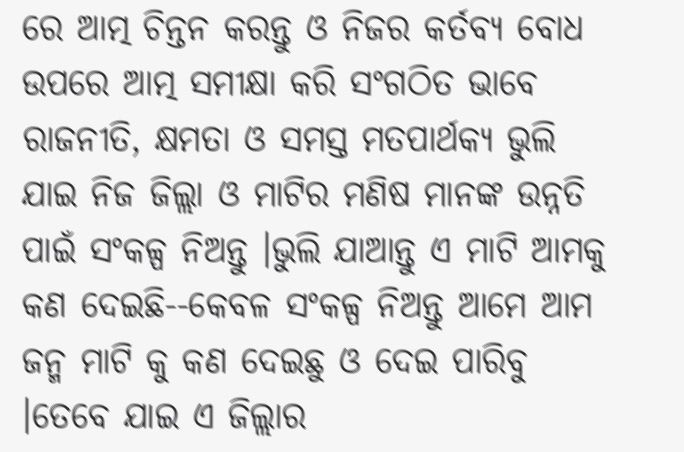ରେ ଆତ୍ମ ଚିନ୍ତନ କରନ୍ତୁ ଓ ନିଜର କର୍ତବ୍ୟ ବୋଧ ଉପରେ ଆତ୍ମ ସମୀକ୍ଷା କରି ସଂଗଠିତ ଭାବେ ରାଜନୀତି, କ୍ଷମତା ଓ ସମସ୍ତ ମତପାର୍ଥକ୍ୟ ଭୁଲି ଯାଇ ନିଜ ଜିଲ୍ଲା ଓ ମାଟିର ମଣିଷ ମାନଙ୍କ ଉନ୍ନତି ପାଇଁ ସଂକଳ୍ପ ନିଅନ୍ତୁ ।ଭୁଲି ଯାଆନ୍ତୁ ଏ ମାଟି ଆମକୁ କଣ ଦେଇଛି--କେବଳ ସଂକଳ୍ପ ନିଅନ୍ତୁ ଆମେ ଆମ ଜନ୍ମ ମାଟି କୁ କଣ ଦେଇଛୁ ଓ ଦେଇ ପାରିବୁ ।ତେବେ ଯାଇ ଏ ଜିଲ୍ଲାର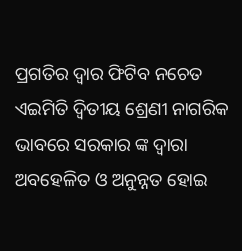ପ୍ରଗତିର ଦ୍ୱାର ଫିଟିବ ନଚେତ ଏଇମିତି ଦ୍ଵିତୀୟ ଶ୍ରେଣୀ ନାଗରିକ ଭାବରେ ସରକାର ଙ୍କ ଦ୍ଵାରା ଅବହେଳିତ ଓ ଅନୁନ୍ନତ ହୋଇ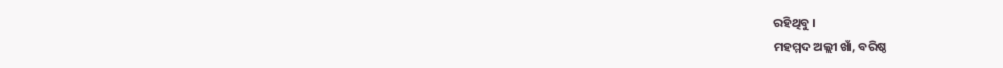ରହିଥିବୁ ।
ମହମ୍ମଦ ଅଲ୍ଲୀ ଖାଁ, ବରିଷ୍ଠ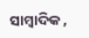ସାମ୍ବାଦିକ ,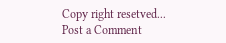Copy right resetved...
Post a Comment